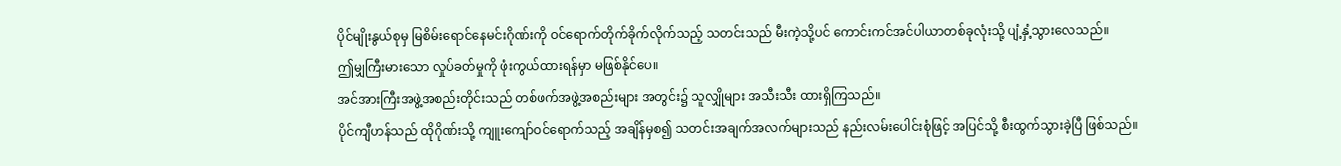ပိုင်မျိုးနွယ်စုမှ မြစိမ်းရောင်နေမင်းဂိုဏ်းကို ဝင်ရောက်တိုက်ခိုက်လိုက်သည့် သတင်းသည် မီးကဲ့သို့ပင် ကောင်းကင်အင်ပါယာတစ်ခုလုံးသို့ ပျံ့နှံ့သွားလေသည်။
ဤမျှကြီးမားသော လှုပ်ခတ်မှုကို ဖုံးကွယ်ထားရန်မှာ မဖြစ်နိုင်ပေ။
အင်အားကြီးအဖွဲ့အစည်းတိုင်းသည် တစ်ဖက်အဖွဲ့အစည်းများ အတွင်း၌ သူလျှိုများ အသီးသီး ထားရှိကြသည်။
ပိုင်ကျီဟန်သည် ထိုဂိုဏ်းသို့ ကျူးကျော်ဝင်ရောက်သည့် အချိန်မှစ၍ သတင်းအချက်အလက်များသည် နည်းလမ်းပေါင်းစုံဖြင့် အပြင်သို့ စီးထွက်သွားခဲ့ပြီ ဖြစ်သည်။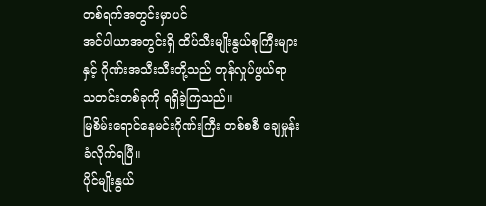တစ်ရက်အတွင်းမှာပင်
အင်ပါယာအတွင်းရှိ ထိပ်သီးမျိုးနွယ်စုကြီးများနှင့် ဂိုဏ်းအသီးသီးတို့သည် တုန်လှုပ်ဖွယ်ရာ သတင်းတစ်ခုကို ရရှိခဲ့ကြသည်။
မြစိမ်းရောင်နေမင်းဂိုဏ်းကြီး တစ်စစီ ချေမှုန်းခံလိုက်ရပြီ။
ပိုင်မျိုးနွယ်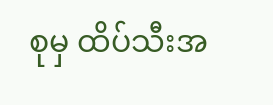စုမှ ထိပ်သီးအ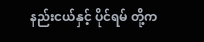နည်းငယ်နှင့် ပိုင်ရမ် တို့က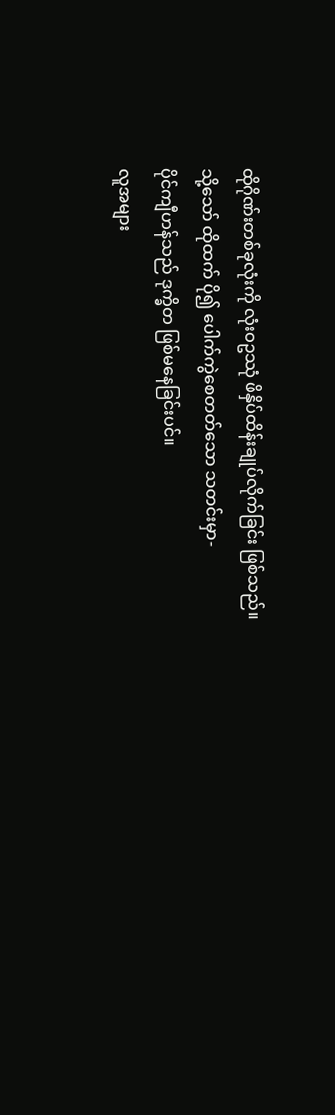ထိုဂိုဏ်းတစ်ခုလုံးကို လုံးဝဥဿုံ ဖိနှိပ်ထိန်းချုပ်လိုက်ခြင်း ဖြစ်သည်။
သို့သော် ထိုထက် ပို၍ ပေါက်ကွဲစေတတ်သော သတင်းမှာ-
ပိုင်ကျီဟန်သည် ဒုက္ခိတ ဖြစ်မနေခြင်းပင်။
လူအများ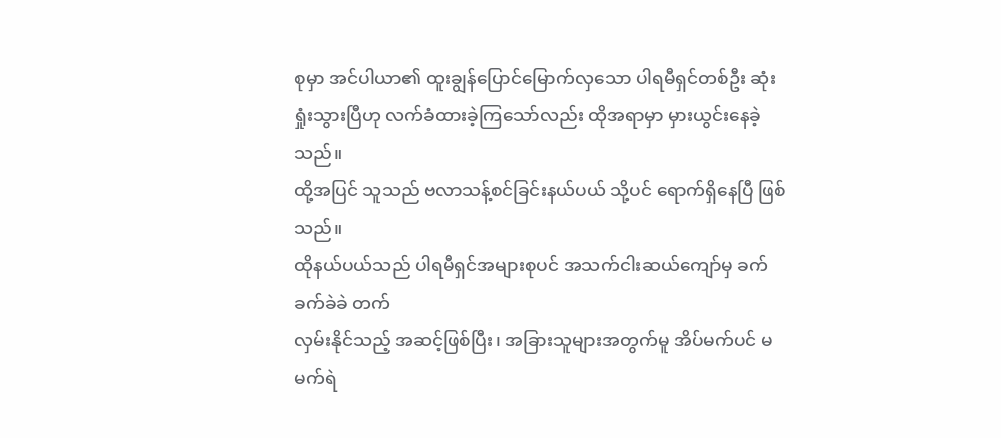စုမှာ အင်ပါယာ၏ ထူးချွန်ပြောင်မြောက်လှသော ပါရမီရှင်တစ်ဦး ဆုံးရှုံးသွားပြီဟု လက်ခံထားခဲ့ကြသော်လည်း ထိုအရာမှာ မှားယွင်းနေခဲ့သည်။
ထို့အပြင် သူသည် ဗလာသန့်စင်ခြင်းနယ်ပယ် သို့ပင် ရောက်ရှိနေပြီ ဖြစ်သည်။
ထိုနယ်ပယ်သည် ပါရမီရှင်အများစုပင် အသက်ငါးဆယ်ကျော်မှ ခက်ခက်ခဲခဲ တက်
လှမ်းနိုင်သည့် အဆင့်ဖြစ်ပြီး၊ အခြားသူများအတွက်မူ အိပ်မက်ပင် မမက်ရဲ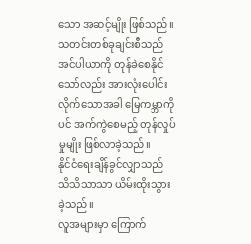သော အဆင့်မျိုး ဖြစ်သည်။
သတင်းတစ်ခုချင်းစီသည် အင်ပါယာကို တုန်ခဲစေနိုင်သော်လည်း အားလုံးပေါင်းလိုက်သောအခါ မြေကမ္ဘာကိုပင် အက်ကွဲစေမည့် တုန်လှုပ်မှုမျိုး ဖြစ်လာခဲ့သည်။
နိုင်ငံရေးချိန်ခွင်လျှာသည် သိသိသာသာ ယိမ်းထိုးသွားခဲ့သည်။
လူအများမှာ ကြောက်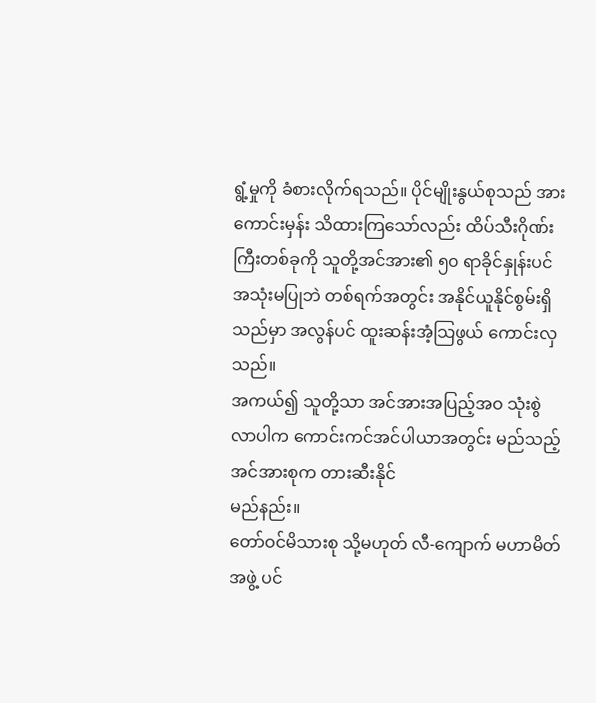ရွံ့မှုကို ခံစားလိုက်ရသည်။ ပိုင်မျိုးနွယ်စုသည် အားကောင်းမှန်း သိထားကြသော်လည်း ထိပ်သီးဂိုဏ်းကြီးတစ်ခုကို သူတို့အင်အား၏ ၅၀ ရာခိုင်နှုန်းပင် အသုံးမပြုဘဲ တစ်ရက်အတွင်း အနိုင်ယူနိုင်စွမ်းရှိသည်မှာ အလွန်ပင် ထူးဆန်းအံ့သြဖွယ် ကောင်းလှသည်။
အကယ်၍ သူတို့သာ အင်အားအပြည့်အဝ သုံးစွဲလာပါက ကောင်းကင်အင်ပါယာအတွင်း မည်သည့်အင်အားစုက တားဆီးနိုင်
မည်နည်း။
တော်ဝင်မိသားစု သို့မဟုတ် လီ-ကျောက် မဟာမိတ်အဖွဲ့ ပင်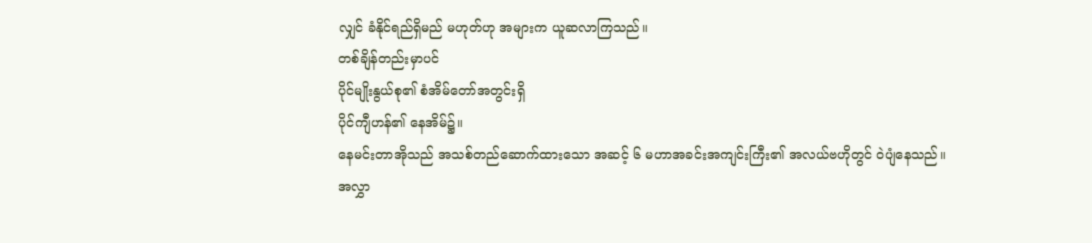လျှင် ခံနိုင်ရည်ရှိမည် မဟုတ်ဟု အများက ယူဆလာကြသည်။
တစ်ချိန်တည်းမှာပင်
ပိုင်မျိုးနွယ်စု၏ စံအိမ်တော်အတွင်းရှိ
ပိုင်ကျီဟန်၏ နေအိမ်၌။
နေမင်းတာအိုသည် အသစ်တည်ဆောက်ထားသော အဆင့် ၆ မဟာအခင်းအကျင်းကြီး၏ အလယ်ဗဟိုတွင် ဝဲပျံနေသည်။
အလွှာ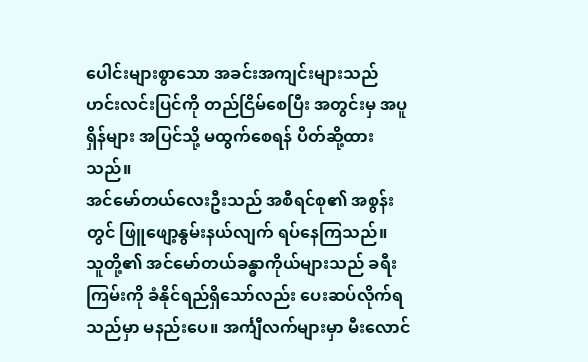ပေါင်းများစွာသော အခင်းအကျင်းများသည် ဟင်းလင်းပြင်ကို တည်ငြိမ်စေပြီး အတွင်းမှ အပူရှိန်များ အပြင်သို့ မထွက်စေရန် ပိတ်ဆို့ထားသည်။
အင်မော်တယ်လေးဦးသည် အစီရင်စု၏ အစွန်းတွင် ဖြူဖျော့နွမ်းနယ်လျက် ရပ်နေကြသည်။
သူတို့၏ အင်မော်တယ်ခန္ဓာကိုယ်များသည် ခရီးကြမ်းကို ခံနိုင်ရည်ရှိသော်လည်း ပေးဆပ်လိုက်ရသည်မှာ မနည်းပေ။ အင်္ကျီလက်များမှာ မီးလောင်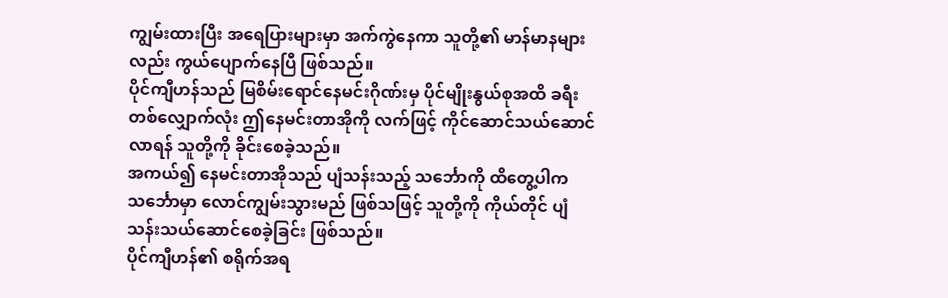ကျွမ်းထားပြီး အရေပြားများမှာ အက်ကွဲနေကာ သူတို့၏ မာန်မာနများလည်း ကွယ်ပျောက်နေပြီ ဖြစ်သည်။
ပိုင်ကျီဟန်သည် မြစိမ်းရောင်နေမင်းဂိုဏ်းမှ ပိုင်မျိုးနွယ်စုအထိ ခရီးတစ်လျှောက်လုံး ဤနေမင်းတာအိုကို လက်ဖြင့် ကိုင်ဆောင်သယ်ဆောင်လာရန် သူတို့ကို ခိုင်းစေခဲ့သည်။
အကယ်၍ နေမင်းတာအိုသည် ပျံသန်းသည့် သင်္ဘောကို ထိတွေ့ပါက သင်္ဘောမှာ လောင်ကျွမ်းသွားမည် ဖြစ်သဖြင့် သူတို့ကို ကိုယ်တိုင် ပျံသန်းသယ်ဆောင်စေခဲ့ခြင်း ဖြစ်သည်။
ပိုင်ကျီဟန်၏ စရိုက်အရ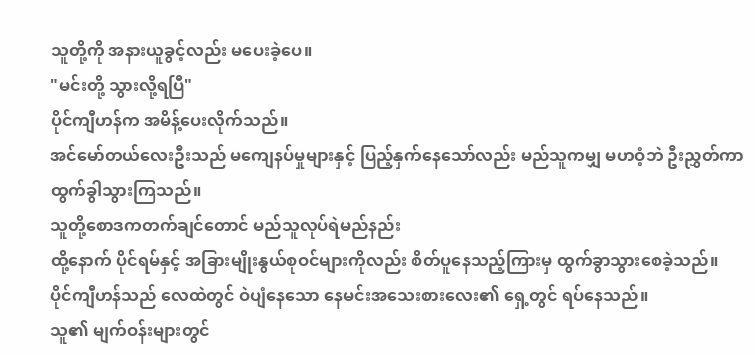သူတို့ကို အနားယူခွင့်လည်း မပေးခဲ့ပေ။
"မင်းတို့ သွားလို့ရပြီ"
ပိုင်ကျီဟန်က အမိန့်ပေးလိုက်သည်။
အင်မော်တယ်လေးဦးသည် မကျေနပ်မှုများနှင့် ပြည့်နှက်နေသော်လည်း မည်သူကမျှ မဟဝံ့ဘဲ ဦးညွှတ်ကာ ထွက်ခွါသွားကြသည်။
သူတို့စောဒကတက်ချင်တောင် မည်သူလုပ်ရဲမည်နည်း
ထို့နောက် ပိုင်ရမ်နှင့် အခြားမျိုးနွယ်စုဝင်များကိုလည်း စိတ်ပူနေသည့်ကြားမှ ထွက်ခွာသွားစေခဲ့သည်။
ပိုင်ကျီဟန်သည် လေထဲတွင် ဝဲပျံနေသော နေမင်းအသေးစားလေး၏ ရှေ့တွင် ရပ်နေသည်။
သူ၏ မျက်ဝန်းများတွင်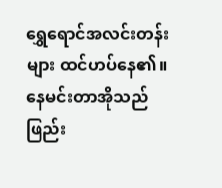ရွှေရောင်အလင်းတန်းများ ထင်ဟပ်နေ၏။
နေမင်းတာအိုသည် ဖြည်း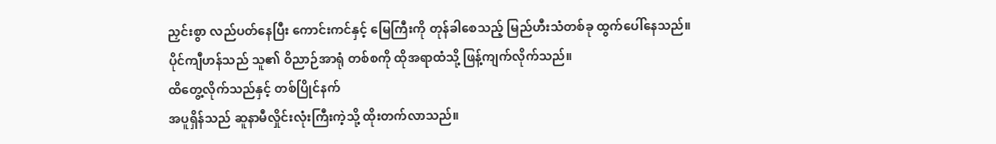ညှင်းစွာ လည်ပတ်နေပြီး ကောင်းကင်နှင့် မြေကြီးကို တုန်ခါစေသည့် မြည်ဟီးသံတစ်ခု ထွက်ပေါ်နေသည်။
ပိုင်ကျီဟန်သည် သူ၏ ဝိညာဉ်အာရုံ တစ်စကို ထိုအရာထံသို့ ဖြန့်ကျက်လိုက်သည်။
ထိတွေ့လိုက်သည်နှင့် တစ်ပြိုင်နက်
အပူရှိန်သည် ဆူနာမီလှိုင်းလုံးကြီးကဲ့သို့ ထိုးတက်လာသည်။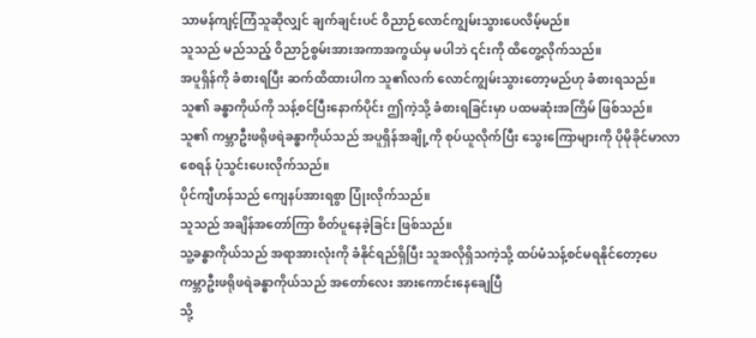သာမန်ကျင့်ကြံသူဆိုလျှင် ချက်ချင်းပင် ဝိညာဉ်လောင်ကျွမ်းသွားပေလိမ့်မည်။
သူသည် မည်သည့် ဝိညာဉ်စွမ်းအားအကာအကွယ်မှ မပါဘဲ ၎င်းကို ထိတွေ့လိုက်သည်။
အပူရှိန်ကို ခံစားရပြီး ဆက်ထိထားပါက သူ၏လက် လောင်ကျွမ်းသွားတော့မည်ဟု ခံစားရသည်။
သူ၏ ခန္ဓာကိုယ်ကို သန့်စင်ပြီးနောက်ပိုင်း ဤကဲ့သို့ ခံစားရခြင်းမှာ ပထမဆုံးအကြိမ် ဖြစ်သည်။
သူ၏ ကမ္ဘာဦးဖရိုဖရဲခန္ဓာကိုယ်သည် အပူရှိန်အချို့ကို စုပ်ယူလိုက်ပြီး သွေးကြောများကို ပိုမိုခိုင်မာလာစေရန် ပုံသွင်းပေးလိုက်သည်။
ပိုင်ကျီဟန်သည် ကျေနပ်အားရစွာ ပြုံးလိုက်သည်။
သူသည် အချိန်အတော်ကြာ စိတ်ပူနေခဲ့ခြင်း ဖြစ်သည်။
သူ့ခန္ဓာကိုယ်သည် အရာအားလုံးကို ခံနိုင်ရည်ရှိပြီး သူအလိုရှိသကဲ့သို့ ထပ်မံသန့်စင်မရနိုင်တော့ပေ
ကမ္ဘာဦးဖရိုဖရဲခန္ဓာကိုယ်သည် အတော်လေး အားကောင်းနေချေပြီ
သို့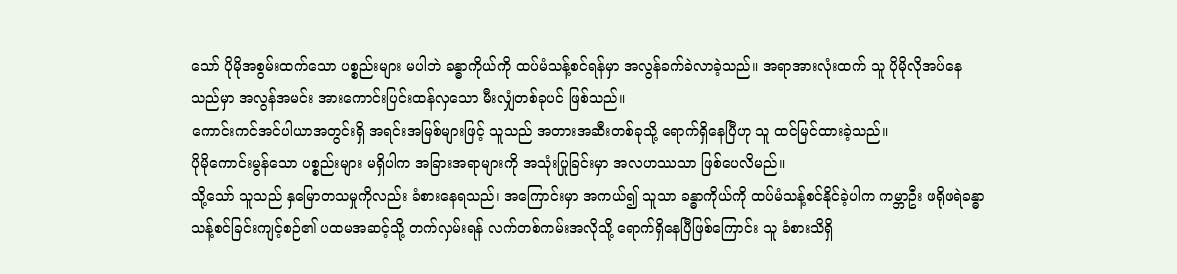သော် ပိုမိုအစွမ်းထက်သော ပစ္စည်းများ မပါဘဲ ခန္ဓာကိုယ်ကို ထပ်မံသန့်စင်ရန်မှာ အလွန်ခက်ခဲလာခဲ့သည်။ အရာအားလုံးထက် သူ ပိုမိုလိုအပ်နေသည်မှာ အလွန်အမင်း အားကောင်းပြင်းထန်လှသော မီးလျှံတစ်ခုပင် ဖြစ်သည်။
ကောင်းကင်အင်ပါယာအတွင်းရှိ အရင်းအမြစ်များဖြင့် သူသည် အတားအဆီးတစ်ခုသို့ ရောက်ရှိနေပြီဟု သူ ထင်မြင်ထားခဲ့သည်။
ပိုမိုကောင်းမွန်သော ပစ္စည်းများ မရှိပါက အခြားအရာများကို အသုံးပြုခြင်းမှာ အလဟဿသာ ဖြစ်ပေလိမည်။
သို့သော် သူသည် နှမြောတသမှုကိုလည်း ခံစားနေရသည်၊ အကြောင်းမှာ အကယ်၍ သူသာ ခန္ဓာကိုယ်ကို ထပ်မံသန့်စင်နိုင်ခဲ့ပါက ကမ္ဘာဦး ဖရိုဖရဲခန္ဓာ သန့်စင်ခြင်းကျင့်စဉ်၏ ပထမအဆင့်သို့ တက်လှမ်းရန် လက်တစ်ကမ်းအလိုသို့ ရောက်ရှိနေပြီဖြစ်ကြောင်း သူ ခံစားသိရှိ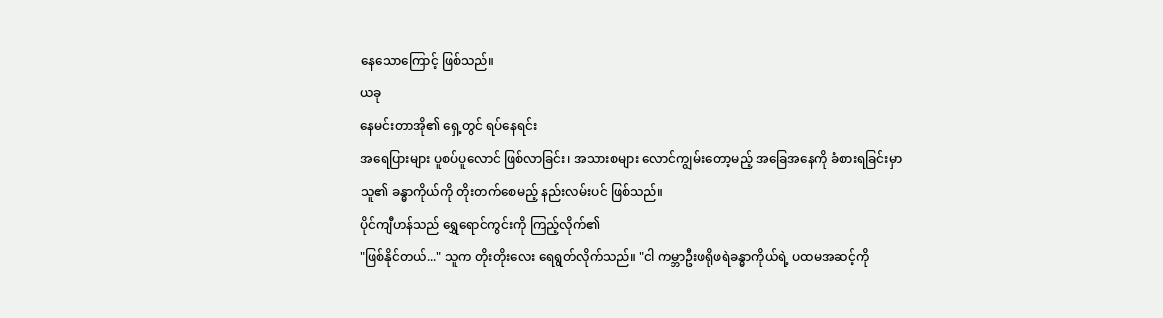နေသောကြောင့် ဖြစ်သည်။
ယခု
နေမင်းတာအို၏ ရှေ့တွင် ရပ်နေရင်း
အရေပြားများ ပူစပ်ပူလောင် ဖြစ်လာခြင်း၊ အသားစများ လောင်ကျွမ်းတော့မည့် အခြေအနေကို ခံစားရခြင်းမှာ
သူ၏ ခန္ဓာကိုယ်ကို တိုးတက်စေမည့် နည်းလမ်းပင် ဖြစ်သည်။
ပိုင်ကျီဟန်သည် ရွှေရောင်ကွင်းကို ကြည့်လိုက်၏
"ဖြစ်နိုင်တယ်..." သူက တိုးတိုးလေး ရေရွတ်လိုက်သည်။ "ငါ ကမ္ဘာဦးဖရိုဖရဲခန္ဓာကိုယ်ရဲ့ ပထမအဆင့်ကို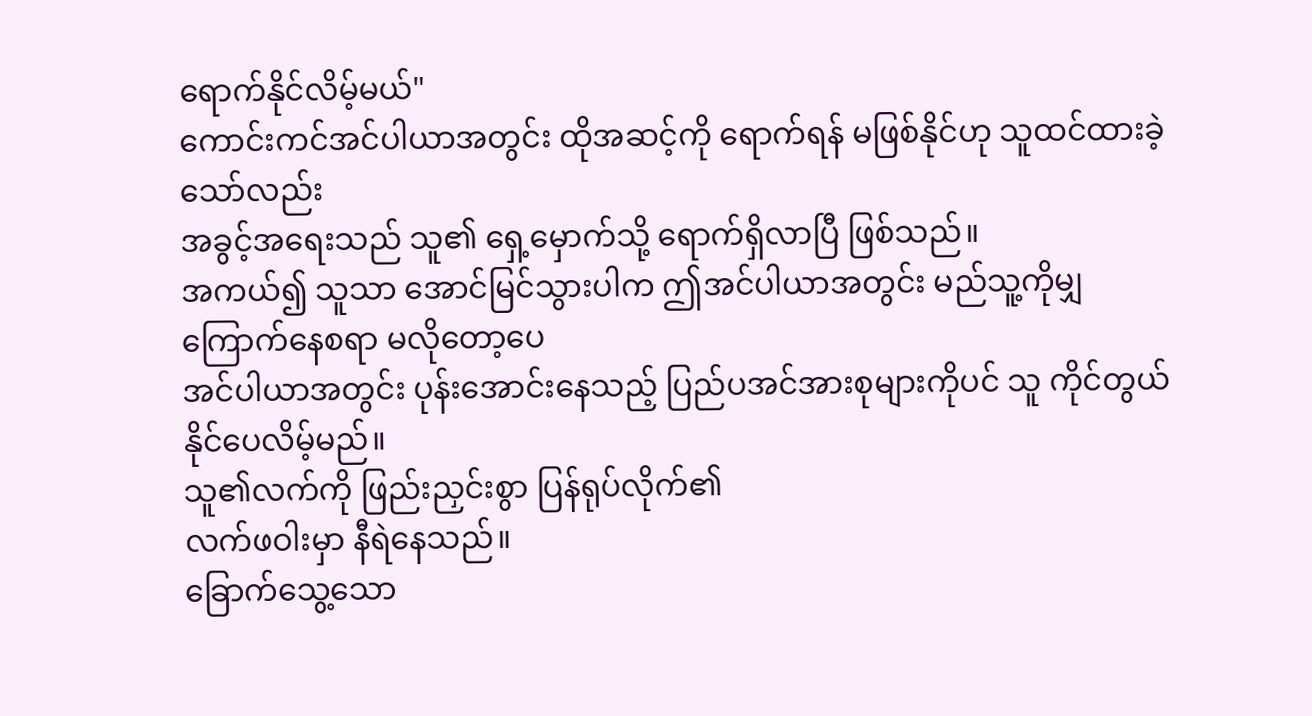ရောက်နိုင်လိမ့်မယ်"
ကောင်းကင်အင်ပါယာအတွင်း ထိုအဆင့်ကို ရောက်ရန် မဖြစ်နိုင်ဟု သူထင်ထားခဲ့သော်လည်း
အခွင့်အရေးသည် သူ၏ ရှေ့မှောက်သို့ ရောက်ရှိလာပြီ ဖြစ်သည်။
အကယ်၍ သူသာ အောင်မြင်သွားပါက ဤအင်ပါယာအတွင်း မည်သူ့ကိုမျှ ကြောက်နေစရာ မလိုတော့ပေ
အင်ပါယာအတွင်း ပုန်းအောင်းနေသည့် ပြည်ပအင်အားစုများကိုပင် သူ ကိုင်တွယ်နိုင်ပေလိမ့်မည်။
သူ၏လက်ကို ဖြည်းညှင်းစွာ ပြန်ရုပ်လိုက်၏
လက်ဖဝါးမှာ နီရဲနေသည်။
ခြောက်သွေ့သော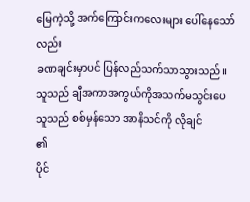မြေကဲ့သို့ အက်ကြောင်းကလေးများ ပေါ်နေသော်လည်း
ခဏချင်းမှာပင် ပြန်လည်သက်သာသွားသည်။
သူသည် ချီအကာအကွယ်ကိုအသက်မသွင်းပေ
သူသည် စစ်မှန်သော အာနိသင်ကို လိုချင်
၏
ပိုင်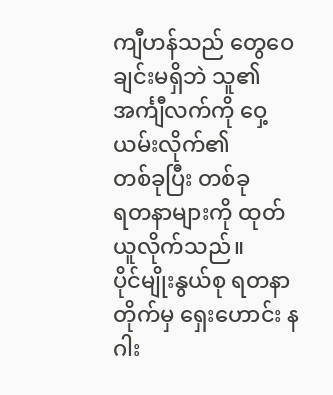ကျီဟန်သည် တွေဝေချင်းမရှိဘဲ သူ၏ အင်္ကျီလက်ကို ဝှေ့ယမ်းလိုက်၏
တစ်ခုပြီး တစ်ခု
ရတနာများကို ထုတ်ယူလိုက်သည်။
ပိုင်မျိုးနွယ်စု ရတနာတိုက်မှ ရှေးဟောင်း နဂါး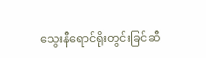သွေးနီရောင်ရိုးတွင်းခြင်ဆီ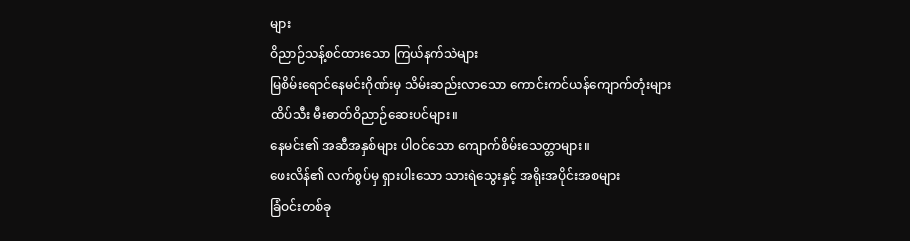များ
ဝိညာဉ်သန့်စင်ထားသော ကြယ်နက်သဲများ
မြစိမ်းရောင်နေမင်းဂိုဏ်းမှ သိမ်းဆည်းလာသော ကောင်းကင်ယန်ကျောက်တုံးများ
ထိပ်သီး မီးဓာတ်ဝိညာဉ်ဆေးပင်များ။
နေမင်း၏ အဆီအနှစ်များ ပါဝင်သော ကျောက်စိမ်းသေတ္တာများ။
ဖေးလိန်၏ လက်စွပ်မှ ရှားပါးသော သားရဲသွေးနှင့် အရိုးအပိုင်းအစများ
ခြံဝင်းတစ်ခု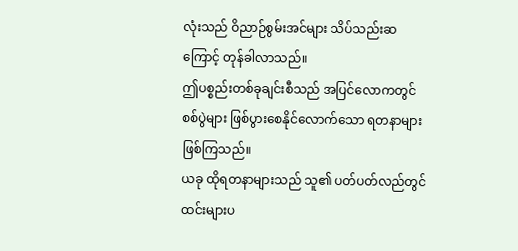လုံးသည် ဝိညာဉ်စွမ်းအင်များ သိပ်သည်းဆကြောင့် တုန်ခါလာသည်။
ဤပစ္စည်းတစ်ခုချင်းစီသည် အပြင်လောကတွင် စစ်ပွဲများ ဖြစ်ပွားစေနိုင်လောက်သော ရတနာများ ဖြစ်ကြသည်။
ယခု ထိုရတနာများသည် သူ၏ ပတ်ပတ်လည်တွင် ထင်းများပ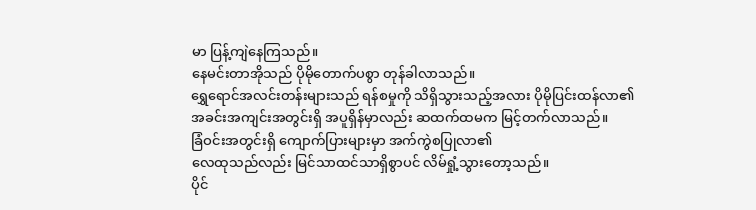မာ ပြန့်ကျဲနေကြသည်။
နေမင်းတာအိုသည် ပိုမိုတောက်ပစွာ တုန်ခါလာသည်။
ရွှေရောင်အလင်းတန်းများသည် ရန်စမှုကို သိရှိသွားသည့်အလား ပိုမိုပြင်းထန်လာ၏
အခင်းအကျင်းအတွင်းရှိ အပူရှိန်မှာလည်း ဆထက်ထမက မြင့်တက်လာသည်။
ခြံဝင်းအတွင်းရှိ ကျောက်ပြားများမှာ အက်ကွဲစပြုလာ၏
လေထုသည်လည်း မြင်သာထင်သာရှိစွာပင် လိမ်ရှုံ့သွားတော့သည်။
ပိုင်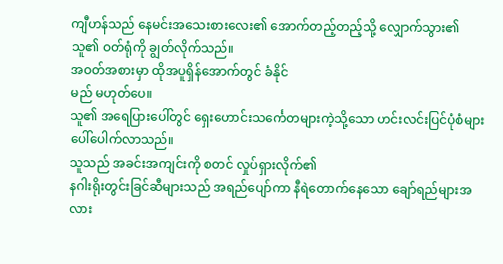ကျီဟန်သည် နေမင်းအသေးစားလေး၏ အောက်တည့်တည့်သို့ လျှောက်သွား၏
သူ၏ ဝတ်ရုံကို ချွတ်လိုက်သည်။
အဝတ်အစားမှာ ထိုအပူရှိန်အောက်တွင် ခံနိုင်
မည် မဟုတ်ပေ။
သူ၏ အရေပြားပေါ်တွင် ရှေးဟောင်းသင်္ကေတများကဲ့သို့သော ဟင်းလင်းပြင်ပုံစံများ ပေါ်ပေါက်လာသည်။
သူသည် အခင်းအကျင်းကို စတင် လှုပ်ရှားလိုက်၏
နဂါးရိုးတွင်းခြင်ဆီများသည် အရည်ပျော်ကာ နီရဲတောက်နေသော ချော်ရည်များအလား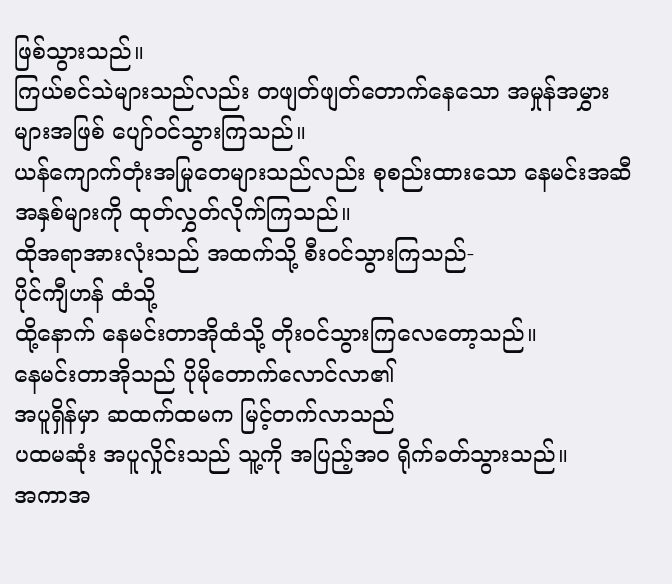ဖြစ်သွားသည်။
ကြယ်စင်သဲများသည်လည်း တဖျတ်ဖျတ်တောက်နေသော အမှုန်အမွှားများအဖြစ် ပျော်ဝင်သွားကြသည်။
ယန်ကျောက်တုံးအမြုတေများသည်လည်း စုစည်းထားသော နေမင်းအဆီအနှစ်များကို ထုတ်လွှတ်လိုက်ကြသည်။
ထိုအရာအားလုံးသည် အထက်သို့ စီးဝင်သွားကြသည်-
ပိုင်ကျီဟန် ထံသို့
ထို့နောက် နေမင်းတာအိုထံသို့ တိုးဝင်သွားကြလေတော့သည်။
နေမင်းတာအိုသည် ပိုမိုတောက်လောင်လာ၏
အပူရှိန်မှာ ဆထက်ထမက မြင့်တက်လာသည်
ပထမဆုံး အပူလှိုင်းသည် သူ့ကို အပြည့်အဝ ရိုက်ခတ်သွားသည်။
အကာအ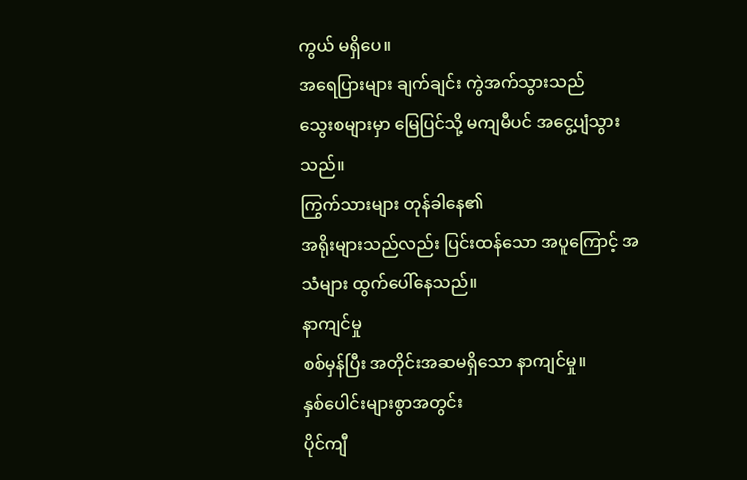ကွယ် မရှိပေ။
အရေပြားများ ချက်ချင်း ကွဲအက်သွားသည်
သွေးစများမှာ မြေပြင်သို့ မကျမီပင် အငွေ့ပျံသွားသည်။
ကြွက်သားများ တုန်ခါနေ၏
အရိုးများသည်လည်း ပြင်းထန်သော အပူကြောင့် အသံများ ထွက်ပေါ်နေသည်။
နာကျင်မှု
စစ်မှန်ပြီး အတိုင်းအဆမရှိသော နာကျင်မှု။
နှစ်ပေါင်းများစွာအတွင်း
ပိုင်ကျီ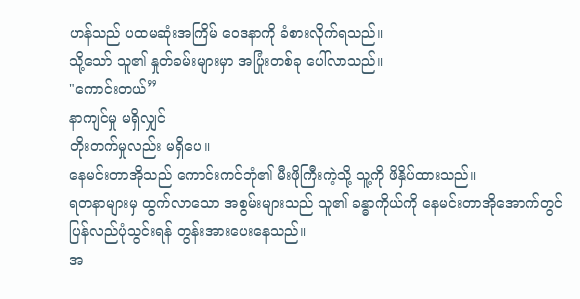ဟန်သည် ပထမဆုံးအကြိမ် ဝေဒနာကို ခံစားလိုက်ရသည်။
သို့သော် သူ၏ နှုတ်ခမ်းများမှာ အပြုံးတစ်ခု ပေါ်လာသည်။
"ကောင်းတယ်”
နာကျင်မှု မရှိလျှင်
တိုးတက်မှုလည်း မရှိပေ။
နေမင်းတာအိုသည် ကောင်းကင်ဘုံ၏ မီးဖိုကြီးကဲ့သို့ သူ့ကို ဖိနှိပ်ထားသည်။
ရတနာများမှ ထွက်လာသော အစွမ်းများသည် သူ၏ ခန္ဓာကိုယ်ကို နေမင်းတာအိုအောက်တွင် ပြန်လည်ပုံသွင်းရန် တွန်းအားပေးနေသည်။
အ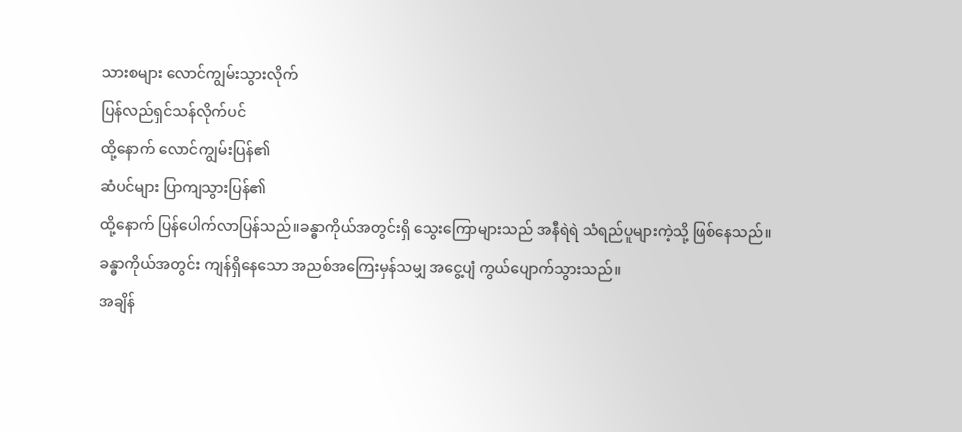သားစများ လောင်ကျွမ်းသွားလိုက်
ပြန်လည်ရှင်သန်လိုက်ပင်
ထို့နောက် လောင်ကျွမ်းပြန်၏
ဆံပင်များ ပြာကျသွားပြန်၏
ထို့နောက် ပြန်ပေါက်လာပြန်သည်။ခန္ဓာကိုယ်အတွင်းရှိ သွေးကြောများသည် အနီရဲရဲ သံရည်ပူများကဲ့သို့ ဖြစ်နေသည်။
ခန္ဓာကိုယ်အတွင်း ကျန်ရှိနေသော အညစ်အကြေးမှန်သမျှ အငွေ့ပျံ ကွယ်ပျောက်သွားသည်။
အချိန်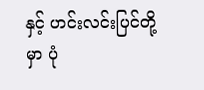နှင့် ဟင်းလင်းပြင်တို့မှာ ပုံ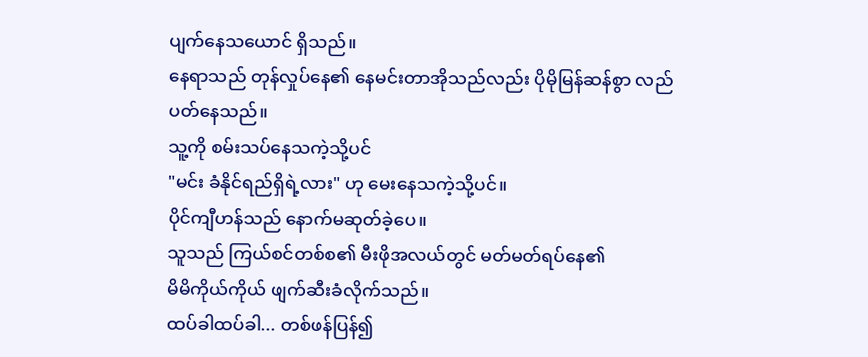ပျက်နေသယောင် ရှိသည်။
နေရာသည် တုန်လှုပ်နေ၏ နေမင်းတာအိုသည်လည်း ပိုမိုမြန်ဆန်စွာ လည်ပတ်နေသည်။
သူ့ကို စမ်းသပ်နေသကဲ့သို့ပင်
"မင်း ခံနိုင်ရည်ရှိရဲ့လား" ဟု မေးနေသကဲ့သို့ပင်။
ပိုင်ကျီဟန်သည် နောက်မဆုတ်ခဲ့ပေ။
သူသည် ကြယ်စင်တစ်စ၏ မီးဖိုအလယ်တွင် မတ်မတ်ရပ်နေ၏
မိမိကိုယ်ကိုယ် ဖျက်ဆီးခံလိုက်သည်။
ထပ်ခါထပ်ခါ... တစ်ဖန်ပြန်၍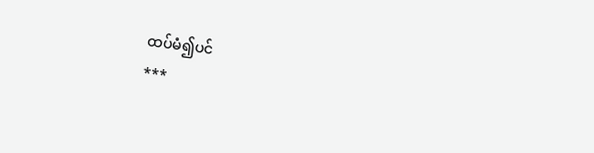ထပ်မံ၍ပင်
***